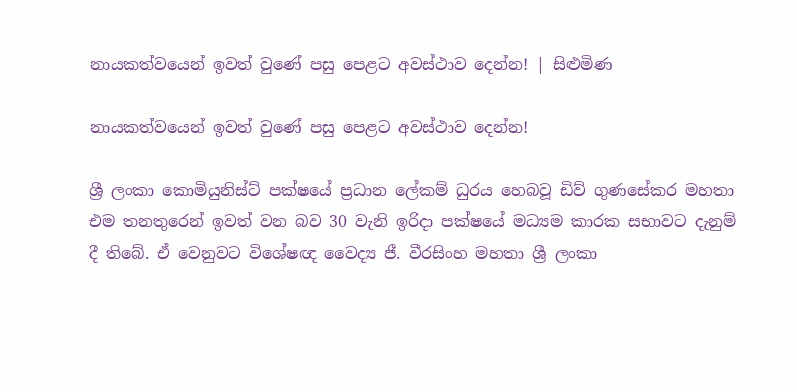නායකත්වයෙන් ඉවත් වුණේ පසු පෙළට අවස්ථාව දෙන්න! | සිළුමිණ

නායකත්වයෙන් ඉවත් වුණේ පසු පෙළට අවස්ථාව දෙන්න!

ශ්‍රී ලංකා කොමියුනිස්ට් පක්ෂයේ ප්‍රධාන ලේකම් ධුරය හෙබවූ ඩිව් ගුණසේකර මහතා එම තනතුරෙන් ඉවත් වන බව 30 වැනි ඉරිදා පක්ෂයේ මධ්‍යම කාරක සභාවට දැනුම් දී තිබේ. ඒ වෙනුවට විශේෂඥ වෛද්‍ය ජී. වීරසිංහ මහතා ශ්‍රී ලංකා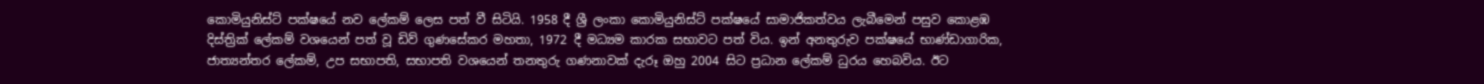කොමියුනිස්ට් පක්ෂයේ නව ලේකම් ලෙස පත් වී සිටියි. 1958 දී ශ්‍රී ලංකා කොමියුනිස්ට් පක්ෂයේ සාමාජිකත්වය ලැබීමෙන් පසුව කොළඹ දිස්ත්‍රික් ලේකම් වශයෙන් පත් වූ ඩිව් ගුණසේකර මහතා, 1972 දී මධ්‍යම කාරක සභාවට පත් විය. ඉන් අනතුරුව පක්ෂයේ භාණ්ඩාගාරික, ජාත්‍යන්තර ලේකම්, උප සභාපති, සභාපති වශයෙන් තනතුරු ගණනාවක් දැරූ ඔහු 2004 සිට ප්‍රධාන ලේකම් ධුරය හෙබවිය. ඊට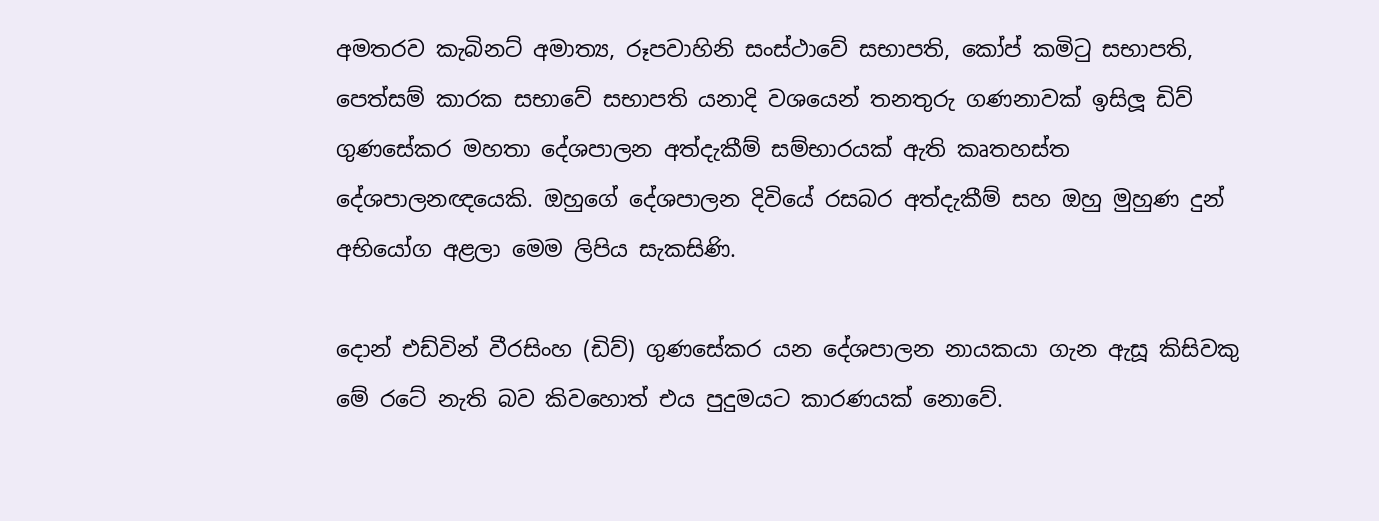අමතරව කැබිනට් අමාත්‍ය, රූපවාහිනි සංස්ථාවේ සභාපති, කෝප් කමිටු සභාපති, පෙත්සම් කාරක සභාවේ සභාපති යනාදි වශයෙන් තනතුරු ගණනාවක් ඉසිලූ ඩිව් ගුණසේකර මහතා දේශපාලන අත්දැකීම් සම්භාරයක් ඇති කෘතහස්ත දේශපාලනඥයෙකි. ඔහුගේ දේශපාලන දිවියේ රසබර අත්දැකීම් සහ ඔහු මුහුණ දුන් අභියෝග අළලා මෙම ලිපිය සැකසිණි.

දොන් එඩ්වින් වීරසිංහ (ඩිව්) ගුණසේකර යන දේශපාලන නායකයා ගැන ඇසූ කිසිවකු මේ රටේ නැති බව කිවහොත් එය පුදුමයට කාරණයක් නොවේ.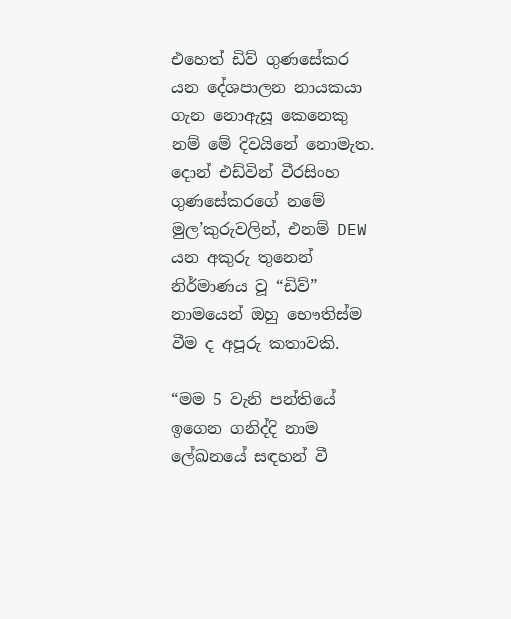එහෙත් ඩිව් ගුණසේකර යන දේශපාලන නායකයා ගැන නොඇසූ කෙනෙකු නම් මේ දිවයිනේ නොමැත. දොන් එඩ්වින් වීරසිංහ ගුණසේකරගේ නමේ මුල’කුරුවලින්, එනම් DEW යන අකුරු තුනෙන් නිර්මාණය වූ “ඩිව්” නාමයෙන් ඔහු භෞතිස්ම වීම ද අපූරු කතාවකි.

“මම 5 වැනි පන්තියේ ඉගෙන ගනිද්දි නාම ලේඛනයේ සඳහන් වී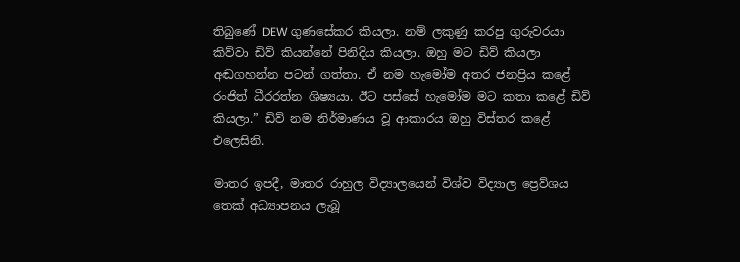තිබුණේ DEW ගුණසේකර කියලා. නම් ලකුණු කරපු ගුරුවරයා කිව්වා ඩිව් කියන්නේ පිනිදිය කියලා. ඔහු මට ඩිව් කියලා අඬගහන්න පටන් ගත්තා. ඒ නම හැමෝම අතර ජනප්‍රිය කළේ රංජිත් ධීරරත්න ශිෂ්‍යයා. ඊට පස්සේ හැමෝම මට කතා කළේ ඩිව් කියලා.” ඩිව් නම නිර්මාණය වූ ආකාරය ඔහු විස්තර කළේ එලෙසිනි.

මාතර ඉපදී, මාතර රාහුල විද්‍යාලයෙන් විශ්ව විද්‍යාල ප්‍ර‍ෙව්ශය තෙක් අධ්‍යාපනය ලැබූ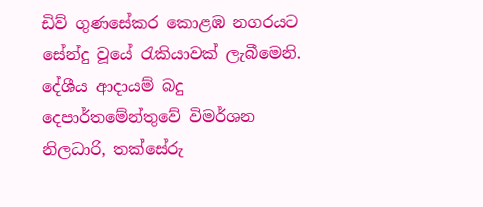ඩිව් ගුණසේකර කොළඹ නගරයට සේන්දු වූයේ රැකියාවක් ලැබීමෙනි. දේශීය ආදායම් බදු දෙපාර්තමේන්තුවේ විමර්ශන නිලධාරි, තක්සේරු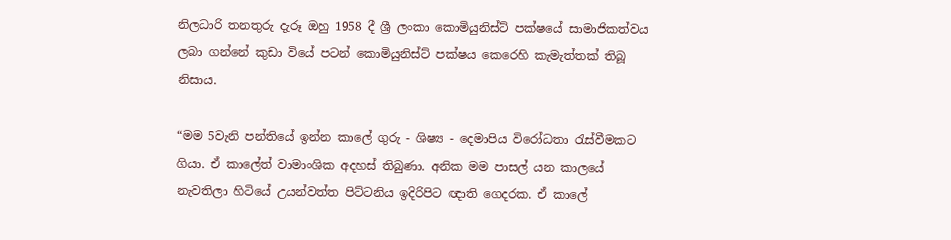නිලධාරි තනතුරු දැරූ ඔහු 1958 දී ශ්‍රී ලංකා කොමියුනිස්ට් පක්ෂයේ සාමාජිකත්වය ලබා ගන්නේ කුඩා වියේ පටන් කොමියුනිස්ට් පක්ෂය කෙරෙහි කැමැත්තක් තිබූ නිසාය.

“මම 5වැනි පන්තියේ ඉන්න කාලේ ගුරු - ශිෂ්‍ය - දෙමාපිය වි‍රෝධතා රැස්වීමකට ගියා. ඒ කාලේත් වාමාංශික අදහස් තිබුණා. අනික මම පාසල් යන කාලයේ නැවතිලා හිටියේ උයන්වත්ත පිට්ටනිය ඉදිරිපිට ඥාති ගෙදරක. ඒ කාලේ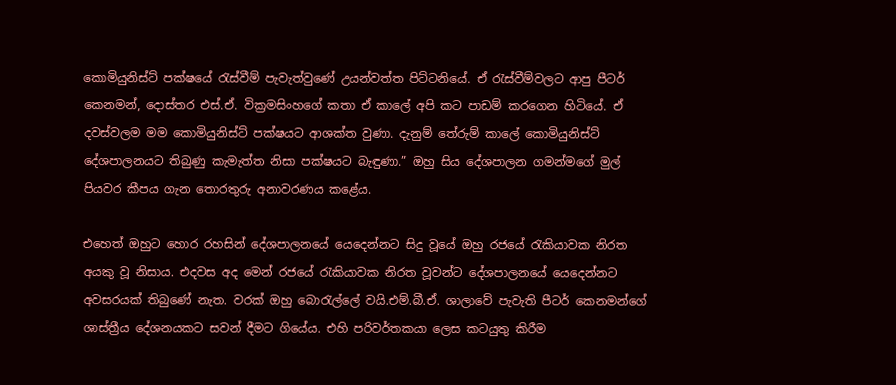කොමියුනිස්ට් පක්ෂයේ රැස්වීම් පැවැත්වුණේ උයන්වත්ත පිට්ටනියේ. ඒ රැස්වීම්වලට ආපු පීටර් කෙනමන්, දොස්තර එස්.ඒ. වික්‍රමසිංහගේ කතා ඒ කාලේ අපි කට පාඩම් කරගෙන හිටියේ. ඒ දවස්වලම මම කොමියුනිස්ට් පක්ෂයට ආශක්ත වුණා. දැනුම් තේරුම් කාලේ කොමියුනිස්ට් දේශපාලනයට තිබුණු කැමැත්ත නිසා පක්ෂයට බැඳුණා.” ඔහු සිය දේශපාලන ගමන්මගේ මුල් පියවර කීපය ගැන ‍තොරතුරු අනාවරණය කළේය.

එහෙත් ඔහුට හොර රහසින් දේශපාලනයේ යෙදෙන්නට සිදු වූයේ ඔහු රජයේ රැකියාවක නිරත අයකු වූ නිසාය. එදවස අද මෙන් රජයේ රැකියාවක නිරත වූවන්ට දේශපාලනයේ යෙදෙන්නට අවසරයක් තිබුණේ නැත. වරක් ඔහු බොරැල්ලේ වයි.එම්.බී.ඒ. ශාලාවේ පැවැති පීටර් කෙනමන්ගේ ශාස්ත්‍රීය දේශනයකට සවන් දීමට ගියේය. එහි පරිවර්තකයා ලෙස කටයුතු කිරීම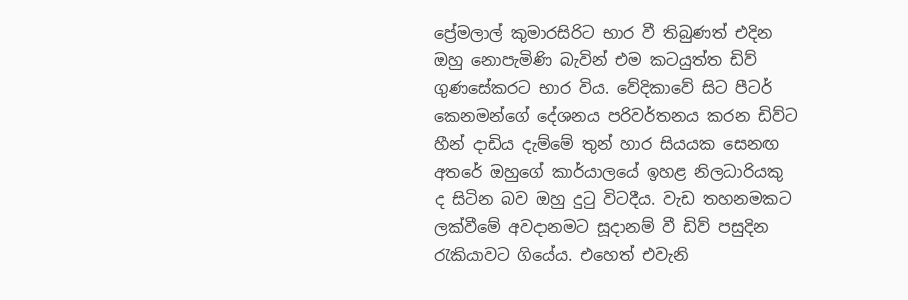ප්‍රේමලාල් කුමාරසිරිට භාර වී තිබුණත් එදින ඔහු නොපැමිණි බැවින් එම කටයුත්ත ඩිව් ගුණසේකරට භාර විය. වේදිකාවේ සිට පීටර් කෙනමන්ගේ දේශනය පරිවර්තනය කරන ඩිව්ට හීන් දාඩිය දැම්මේ තුන් හාර සියයක සෙනඟ අතරේ ඔහුගේ කාර්යාලයේ ඉහළ නිලධාරියකු ද සිටින බව ඔහු දුටු විටදීය. වැඩ තහනමකට ලක්වීමේ අවදානමට සූදානම් වී ඩිව් පසුදින රැකියාවට ගියේය. එහෙත් එවැනි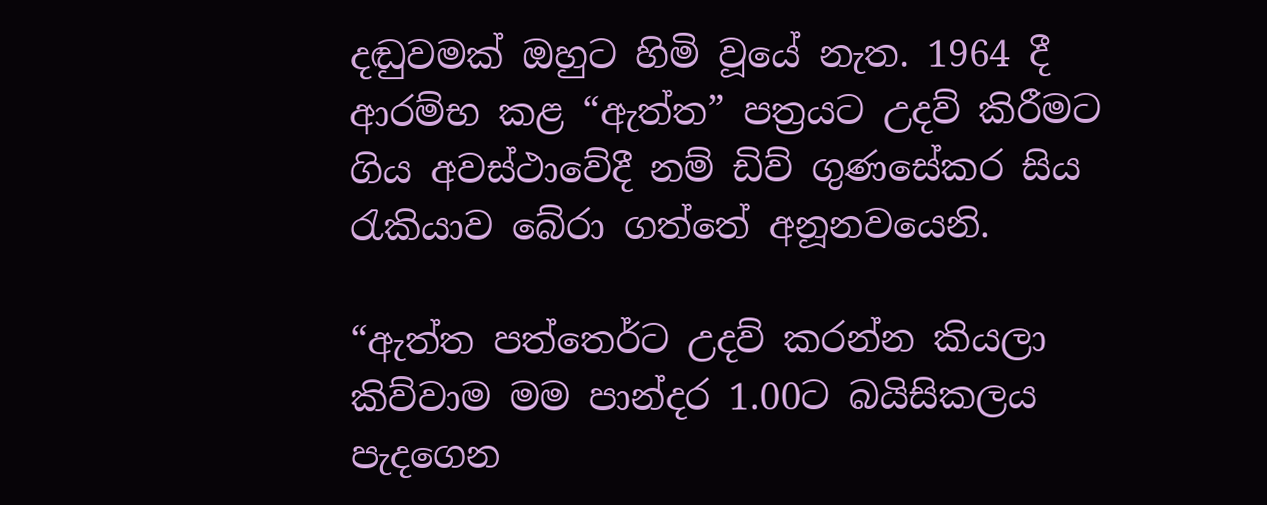දඬුවමක් ඔහුට හිමි වූයේ නැත. 1964 දී ආරම්භ කළ “ඇත්ත” පත්‍රයට උදව් කිරීමට ගිය අවස්ථාවේදී නම් ඩිව් ගුණසේකර සිය රැකියාව බේරා ගත්තේ අනූනවයෙනි.

“ඇත්ත පත්ත‍ෙර්ට උදව් කරන්න කියලා කිව්වාම මම පාන්දර 1.00ට බයිසිකලය පැදගෙන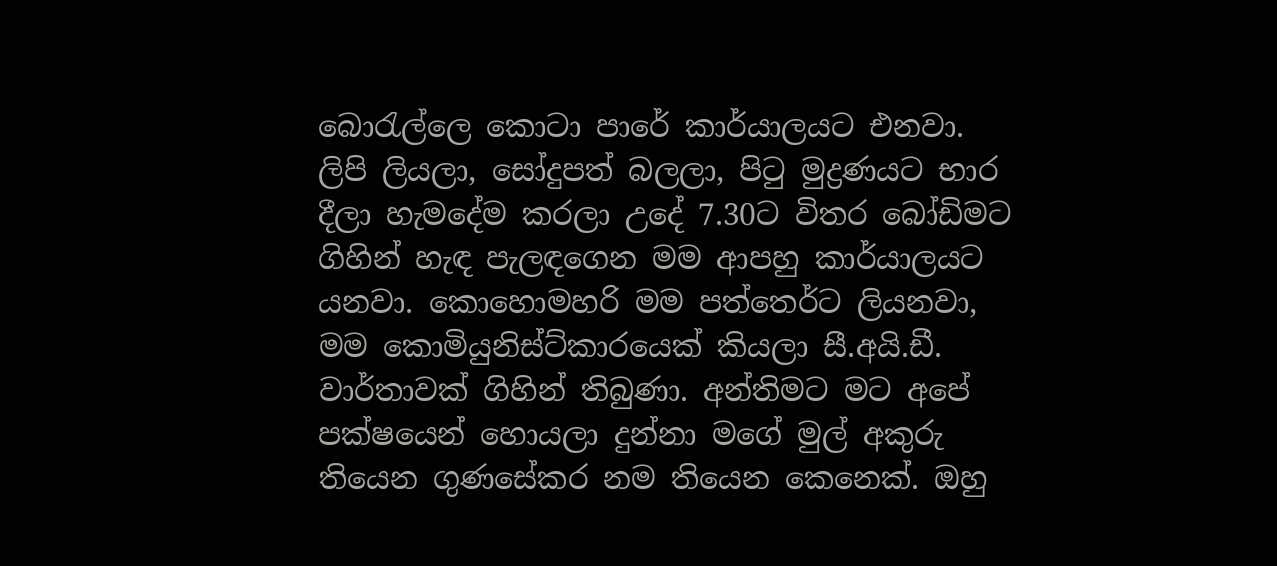බොරැල්ලෙ කොටා පාරේ කාර්යාලයට එනවා. ලිපි ලියලා, සෝදුපත් බලලා, පිටු මුද්‍රණයට භාර දීලා හැමදේම කරලා උදේ 7.30ට විතර බෝඩිමට ගිහින් හැඳ පැලඳගෙන මම ආපහු කාර්යාලයට යනවා. කොහොමහරි මම පත්ත‍ෙර්ට ලියනවා, මම කොමියුනිස්ට්කාරයෙක් කියලා සී.අයි.ඩී. වා‍ර්තාවක් ගිහින් තිබුණා. අන්තිමට මට අපේ පක්ෂයෙන් හොයලා දුන්නා මගේ මුල් අකුරු තියෙන ගුණසේකර නම තියෙන කෙනෙක්. ඔහු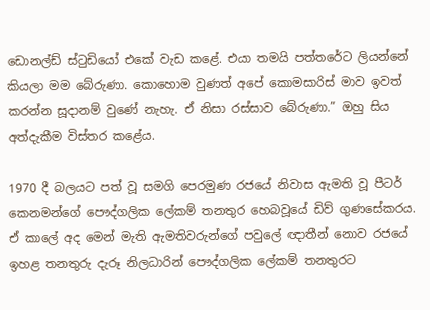ඩොනල්ඩ් ස්ටුඩියෝ එකේ වැඩ කළේ. එයා තමයි පත්තරේට ලියන්නේ කියලා මම බේරුණා. කොහොම වුණත් අපේ කොමසාරිස් මාව ඉවත් කරන්න සූදානම් වුණේ නැහැ. ඒ නිසා රස්සාව බේරුණා.” ඔහු සිය අත්දැකීම විස්තර කළේය.

1970 දී බලයට පත් වූ සමගි‍ පෙරමුණ රජයේ නිවාස ඇමති වූ පීටර් කෙනමන්ගේ පෞද්ගලික ලේකම් තනතුර හෙබවූයේ ඩිව් ගුණසේකරය. ඒ කාලේ අද මෙන් මැති ඇමතිවරුන්ගේ පවුලේ ඥාතීන් නොව රජයේ ඉහළ තනතුරු දැරූ නිලධාරින් පෞද්ගලික ලේකම් තනතුරට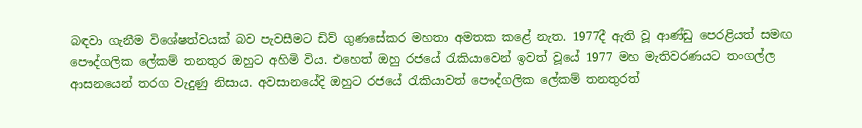බඳවා ගැනීම විශේෂත්වයක් බව පැවසීමට ඩිව් ගුණසේකර මහතා අමතක කළේ නැත. 1977දී ඇති වූ ආණ්ඩු පෙරළියත් සමඟ පෞද්ගලික ලේකම් තනතුර ඔහුට අහිමි විය. එහෙත් ඔහු රජයේ රැකියාවෙන් ඉවත් වූයේ 1977 මහ මැතිවරණයට තංගල්ල ආසනයෙන් තරග වැදුණු නිසාය. අවසානයේදි ඔහුට රජයේ රැකියාවත් පෞද්ගලික ලේකම් තනතුරත්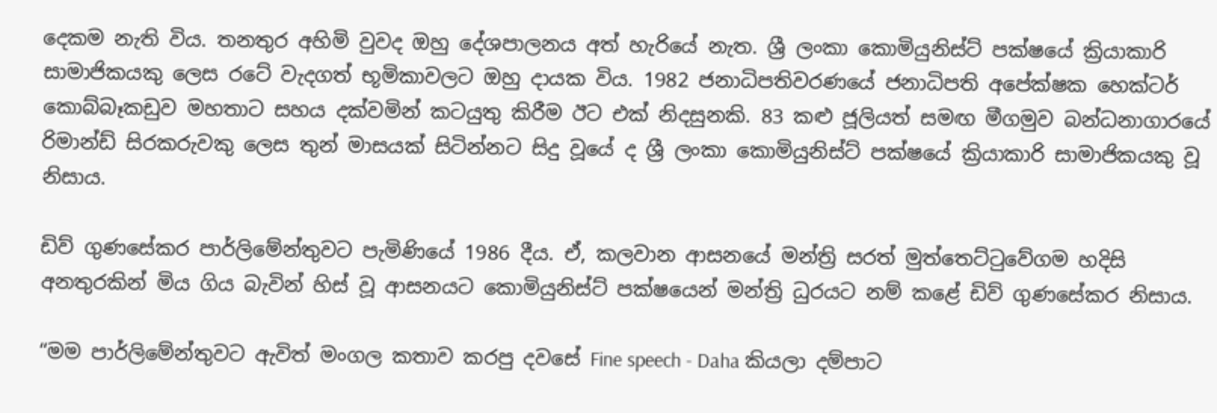දෙකම නැති විය. තනතුර අහිමි වුවද ඔහු දේශපාලනය අත් හැරියේ නැත. ශ්‍රී ලංකා කොමියුනිස්ට් පක්ෂයේ ක්‍රියාකාරි සාමාජිකයකු ලෙස රටේ වැදගත් භූමිකාවලට ඔහු දායක විය. 1982 ජනාධිපතිවරණයේ ජනාධිපති අපේක්ෂක හෙක්ටර් කොබ්බෑකඩුව මහතාට සහය දක්වමින් කටයුතු කිරීම ඊට එක් නිදසුනකි. 83 කළු ජූලියත් සමඟ මීගමුව බන්ධනාගාරයේ රිමාන්ඩ් සිරකරුවකු ලෙස තුන් මාසයක් සිටින්නට සිදු වූයේ ද ශ්‍රී ලංකා කොමියුනිස්ට් පක්ෂයේ ක්‍රියාකාරි සාමාජිකයකු වූ නිසාය.

ඩිව් ගුණසේකර පාර්ලිමේන්තුවට පැමිණියේ 1986 දීය. ඒ, කලවාන ආසනයේ මන්ත්‍රි සරත් මුත්තෙට්ටුවේගම හදිසි අනතුරකින් මිය ගිය බැවින් හිස් වූ ආසනයට කොමියුනිස්ට් පක්ෂයෙන් මන්ත්‍රි ධුරයට නම් කළේ ඩිව් ගුණසේකර නිසාය.

“මම පාර්ලිමේන්තුවට ඇවිත් මංගල කතාව කරපු දවසේ Fine speech - Daha කියලා දම්පාට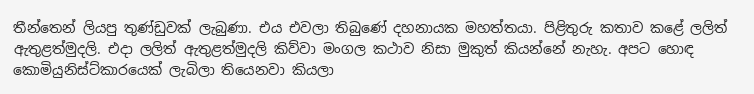තීන්තෙන් ලියපු තුණ්ඩුවක් ලැබුණා. එය එවලා තිබුණේ දහනායක මහත්තයා. පිළිතුරු කතාව කළේ ලලිත් ඇතුළත්මුදලි. එදා ලලිත් ඇතුළත්මුදලි කිව්වා මංගල කථාව නිසා මුකුත් කියන්නේ නැහැ. අපට හොඳ කොමියුනිස්ට්කාරයෙක් ලැබිලා තියෙනවා කියලා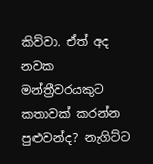කිව්වා. ඒත් අද නවක මන්ත්‍රීවරයකුට කතාවක් කරන්න පුළුවන්ද? නැගිට්ට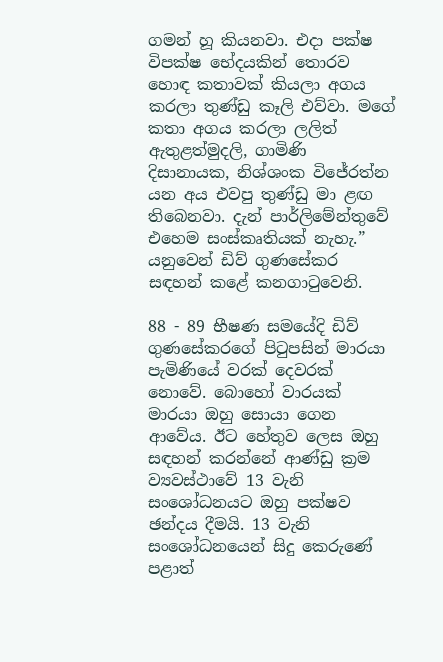ගමන් හූ කියනවා. එදා පක්ෂ විපක්ෂ භේදයකින් තොරව හොඳ කතාවක් කියලා අගය කරලා තුණ්ඩු කෑලි එව්වා. මගේ කතා අගය කරලා ලලිත් ඇතුළත්මුදලි, ගාමිණි දිසානායක, නිශ්ශංක වි‍ජේරත්න යන අය එවපු තුණ්ඩු මා ළඟ තිබෙනවා. දැන් පාර්ලිමේන්තුවේ එහෙම සංස්කෘතියක් නැහැ.” යනුවෙන් ඩිව් ගුණසේකර සඳහන් කළේ කනගාටුවෙනි.

88 - 89 භීෂණ සමයේදි ඩිව් ගුණසේකරගේ පිටුපසින් මාරයා පැමිණියේ වරක් දෙවරක් නොවේ. බොහෝ වාරයක් මාරයා ඔහු සොයා ගෙන ආවේය. ඊට හේතුව ලෙස ඔහු සඳහන් කරන්නේ ආණ්ඩු ක්‍රම ව්‍යවස්ථාවේ 13 වැනි සංශෝධනයට ඔහු පක්ෂව ඡන්දය දීමයි. 13 වැනි සංශෝධනයෙන් සිදු කෙරුණේ පළාත්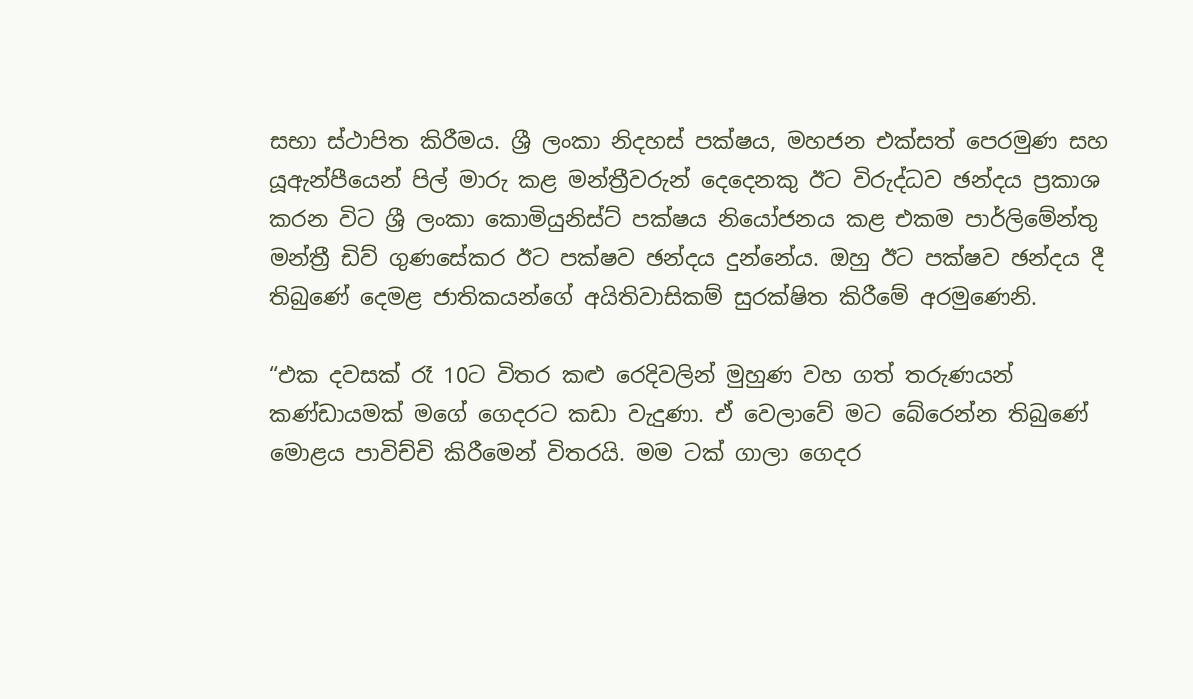සභා ස්ථාපිත කිරීමය. ශ්‍රී ලංකා නිදහස් පක්ෂය, මහජන එක්සත් පෙරමුණ සහ යූඇන්පීයෙන් පිල් මාරු කළ මන්ත්‍රීවරුන් දෙදෙනකු ඊට විරුද්ධව ඡන්දය ප්‍රකාශ කරන විට ශ්‍රී ලංකා කොමියුනිස්ට් පක්ෂය නියෝජනය කළ එකම පාර්ලිමේන්තු මන්ත්‍රී ඩිව් ගුණසේකර ඊට පක්ෂව ඡන්දය දුන්නේය. ඔහු ඊට පක්ෂව ඡන්දය දී තිබුණේ දෙමළ ජාතිකයන්ගේ අයිතිවාසිකම් සුරක්ෂිත කිරීමේ අරමුණෙනි.

“එක දවසක් රෑ 10ට විතර කළු රෙදිවලින් මුහුණ වහ ගත් තරුණයන් කණ්ඩායමක් මගේ ගෙදරට කඩා වැදුණා. ඒ වෙලාවේ මට බේරෙන්න තිබුණේ මොළය පාවිච්චි කිරීමෙන් විතරයි. මම ටක් ගාලා ගෙදර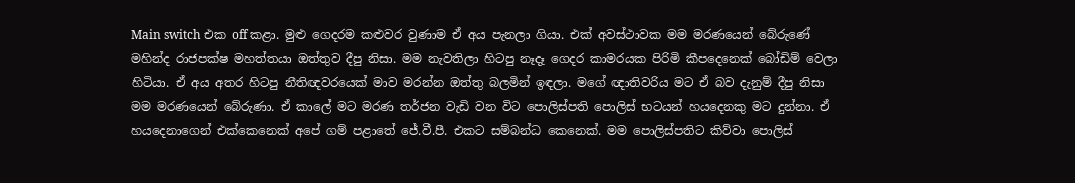Main switch එක off කළා. මුළු ගෙදරම කළුවර වුණාම ඒ අය පැනලා ගියා. එක් අවස්ථාවක මම මරණයෙන් බේරුණේ මහින්ද රාජපක්ෂ මහත්තයා ඔත්තුව දීපු නිසා. මම නැවතිලා හිටපු නෑදෑ ගෙදර කාමරයක පිරිමි කීපදෙනෙක් බෝඩිම් වෙලා හිටියා. ඒ අය අතර හිටපු නීතිඥවරයෙක් මාව මරන්න ඔත්තු බලමින් ඉඳලා. මගේ ඥාතිවරිය මට ඒ බව දැනුම් දීපු නිසා මම මරණයෙන් බේරුණා. ඒ කාලේ මට මරණ තර්ජන වැඩි වන විට පොලිස්පති පොලිස් භටයන් හයදෙනකු මට දුන්නා. ඒ හයදෙනාගෙන් එක්කෙනෙක් අපේ ගම් පළාතේ ජේ.වී.පී. එකට සම්බන්ධ කෙනෙක්. මම පොලිස්පතිට කිව්වා පොලිස්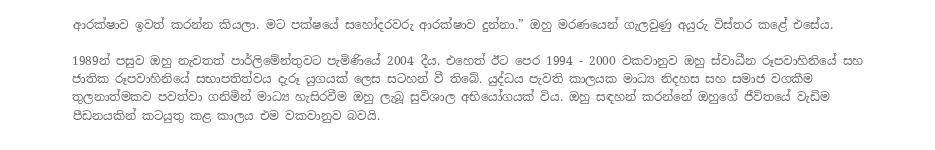ආරක්ෂාව ඉවත් කරන්න කියලා. මට පක්ෂයේ සහෝදරවරු ආරක්ෂාව දුන්නා.” ඔහු මරණයෙන් ගැලවුණු අයුරු විස්තර කළේ එසේය.

1989න් පසුව ඔහු නැවතත් පාර්ලිමේන්තුවට පැමිණියේ 2004 දීය. එහෙත් ඊට පෙර 1994 - 2000 වකවානුව ඔහු ස්වාධීන රූපවාහිනියේ සහ ජාතික රූපවාහිනියේ සභාපතිත්වය දැරූ යුගයක් ලෙස සටහන් වී තිබේ. යුද්ධය පැවති කාලයක මාධ්‍ය නිදහස සහ සමාජ වගකීම තුලනාත්මකව පවත්වා ගනිමින් මාධ්‍ය හැසිරවීම ඔහු ලැබූ සුවිශාල අභියෝගයක් විය. ඔහු සඳහන් කරන්නේ ඔහුගේ ජීවිතයේ වැඩිම පීඩනයකින් කටයුතු කළ කාලය එම වකවානුව බවයි.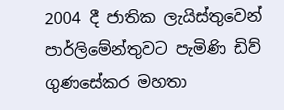2004 දී ජාතික ‍ලැයිස්තුවෙන් පාර්ලිමේන්තුවට පැමිණි ඩිව් ගුණසේකර මහතා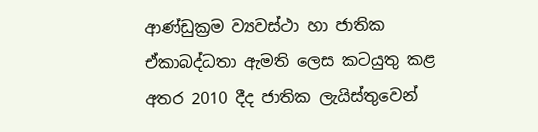ආණ්ඩුක්‍රම ව්‍යවස්ථා හා ජාතික ඒකාබද්ධතා ඇමති ලෙස කටයුතු කළ අතර 2010 දීද ජාතික ලැයිස්තුවෙන්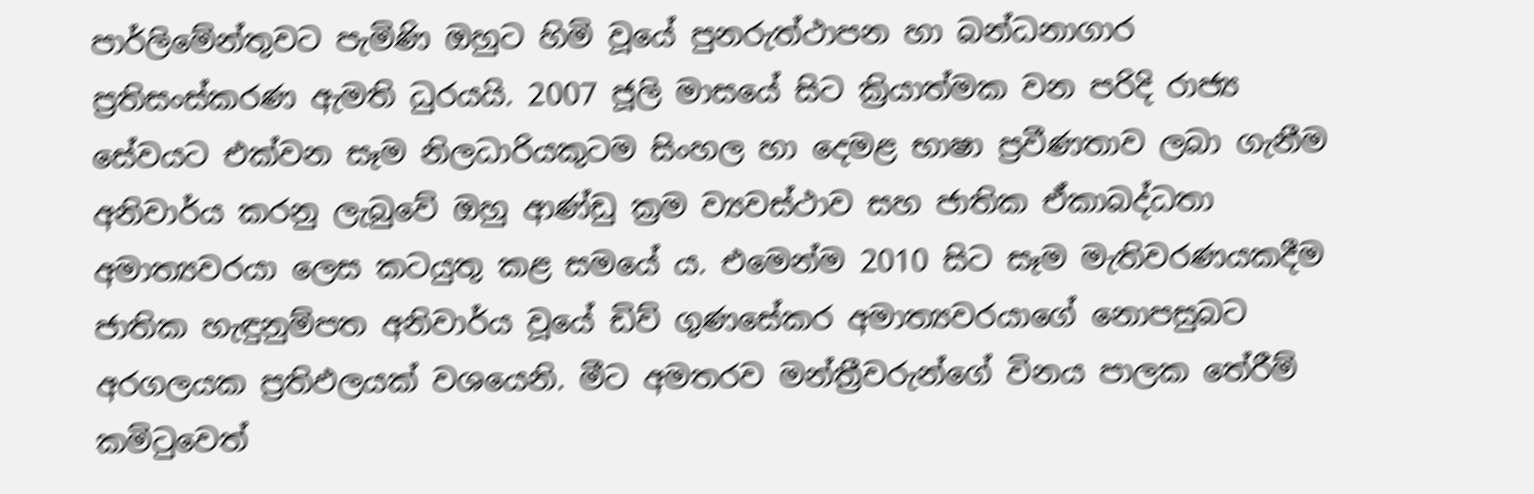පාර්ලිමේන්තුවට පැමිණි ඔහුට හිමි වූයේ පුනරුත්ථාපන හා බන්ධනාගාර ප්‍රතිසංස්කරණ ඇමති ධුරයයි. 2007 ජූලි මාසයේ සිට ක්‍රියාත්මක වන පරිදි රාජ්‍ය සේවයට එක්වන සෑම නිලධාරියකුටම සිංහල හා දෙමළ භාෂා ප්‍රවීණතාව ලබා ගැනීම අනිවාර්ය කරනු ලැබුවේ ඔහු ආණ්ඩු ක්‍රම ව්‍යවස්ථාව සහ ජාතික ඒකාබද්ධතා අමාත්‍යවරයා ලෙස කටයුතු කළ සමයේ ය. එමෙන්ම 2010 සිට සෑම මැතිවරණයකදීම ජාතික හැඳුනුම්පත අනිවාර්ය වූයේ ඩිව් ගුණසේකර අමාත්‍යවරයාගේ නොපසුබට අරගලයක ප්‍රතිඵලයක් වශයෙනි. මීට අමතරව මන්ත්‍රීවරුන්ගේ විනය පාලක තේරීම් කමිටුවෙත්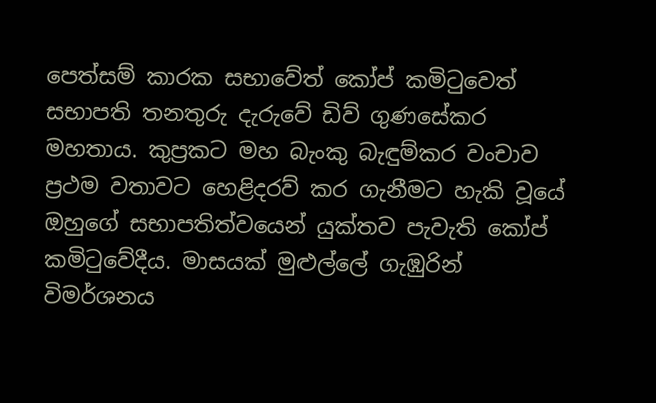පෙත්සම් කාරක සභාවේත් කෝප් කමිටුවෙත් සභාපති තනතුරු දැරුවේ ඩිව් ගුණසේකර මහතාය. කුප්‍රකට මහ බැංකු බැඳුම්කර වංචාව ප්‍රථම වතාවට හෙළිදරව් කර ගැනීමට හැකි වූයේ ඔහුගේ සභාපතිත්වයෙන් යුක්තව පැවැති කෝප් කමිටුවේදීය. මාසයක් මුළුල්ලේ ගැඹුරින් විමර්ශනය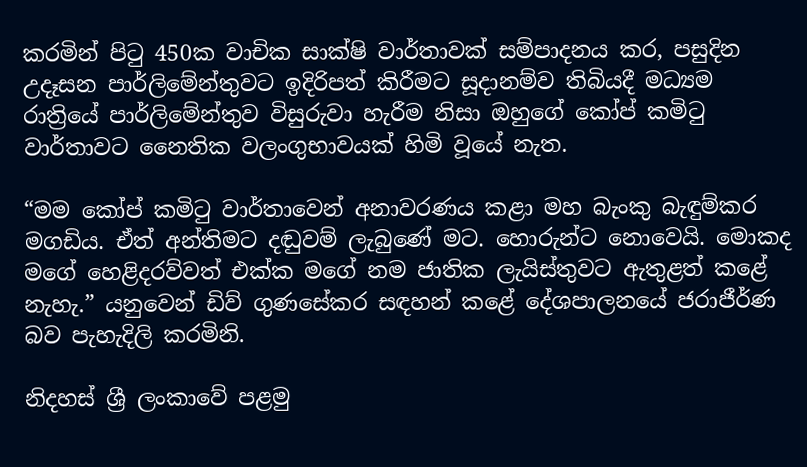කරමින් පිටු 450ක වාචික සාක්ෂි වාර්තාවක් සම්පාදනය කර, පසුදින උදෑසන පාර්ලිමේන්තුවට ඉදිරිපත් කිරීමට සූදානම්ව තිබියදී මධ්‍යම රාත්‍රියේ පාර්ලිමේන්තුව විසුරුවා හැරීම නිසා ඔහුගේ කෝප් කමිටු වාර්තාවට නෛතික වලංගුභාවයක් හිමි වූයේ නැත.

“මම කෝප් කමිටු වාර්තාවෙන් අනාවරණය කළා මහ බැංකු බැඳුම්කර මගඩිය. ඒත් අන්තිමට දඬුවම් ලැබුණේ මට. හොරුන්ට නොවෙයි. මොකද මගේ හෙළිදරව්වත් එක්ක මගේ නම ජාතික ලැයිස්තුවට ඇතුළත් කළේ නැහැ.” යනුවෙන් ඩිව් ගුණසේකර සඳහන් කළේ දේශපාලනයේ ජරාජීර්ණ බව පැහැදිලි කරමිනි.

නිදහස් ශ්‍රී ලංකාවේ පළමු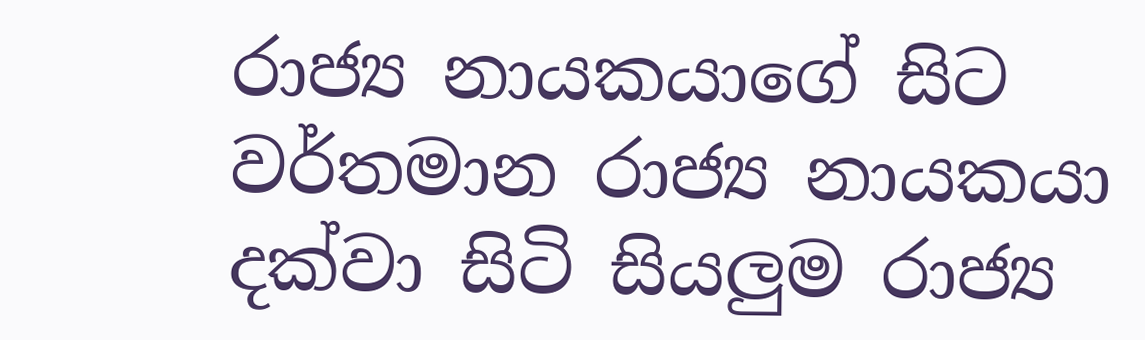රාජ්‍ය නායකයාගේ සිට වර්තමාන රාජ්‍ය නායකයා දක්වා සිටි සියලුම රාජ්‍ය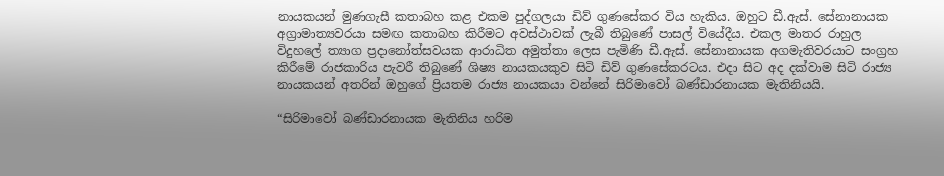නායකයන් මුණගැසී කතාබහ කළ එකම පුද්ගලයා ඩිව් ගුණසේකර විය හැකිය. ඔහුට ඩී.ඇස්. සේනානායක අග්‍රාමාත්‍යවරයා සමඟ කතාබහ කිරීමට අවස්ථාවක් ලැබී තිබුණේ පාසල් වියේදීය. එකල මාතර රාහුල විදුහලේ ත්‍යාග ප්‍රදානෝත්සවයක ආරාධිත අමුත්තා ලෙස පැමිණි ඩී.ඇස්. සේනානායක අගමැතිවරයාට සංග්‍රහ කිරීමේ රාජකාරිය පැවරී තිබුණේ ශිෂ්‍ය නායකයකුව සිටි ඩිව් ගුණසේකරටය. එදා සිට අද දක්වාම සිටි රාජ්‍ය නායකයන් අතරින් ඔහුගේ ප්‍රියතම රාජ්‍ය නායකයා වන්නේ සිරිමාවෝ බණ්ඩාරනායක මැතිනියයි.

“සිරිමාවෝ බණ්ඩාරනායක මැතිනිය හරිම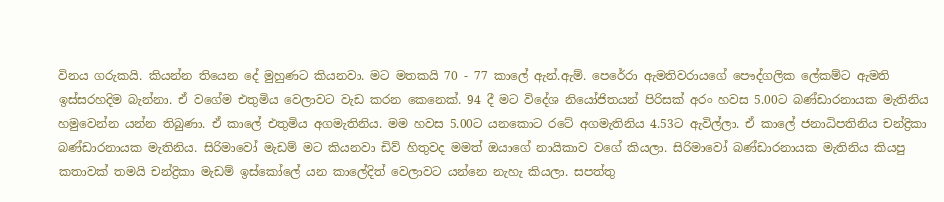විනය ගරුකයි. කියන්න තියෙන දේ මුහුණට කියනවා. මට මතකයි 70 - 77 කාලේ ඇන්.ඇම්. පෙරේරා ඇමතිවරායගේ පෞද්ගලික ලේකම්ට ඇමති ඉස්සරහදිම බැන්නා. ඒ වගේම එතුමිය වෙලාවට වැඩ කරන කෙනෙක්. 94 දී මට විදේශ නියෝජිතයන් පිරිසක් අරං හවස 5.00ට බණ්ඩාරනායක මැතිනිය හමුවෙන්න යන්න තිබුණා. ඒ කාලේ එතුමිය අගමැතිනිය. මම හවස 5.00ට යනකොට රටේ අගමැතිනිය 4.53ට ඇවිල්ලා. ඒ කාලේ ජනාධිපතිනිය චන්ද්‍රිකා බණ්ඩාරනායක මැතිනිය. සිරිමාවෝ මැඩම් මට කියනවා ඩිව් හිතුවද මමත් ඔයා‍ගේ නායිකාව වගේ කියලා. සිරිමාවෝ බණ්ඩාරනායක මැතිනිය කියපු කතාවක් තමයි චන්ද්‍රිකා මැඩම් ඉස්කෝලේ යන කාලේදිත් වෙලාවට යන්නෙ නැහැ කියලා. සපත්තු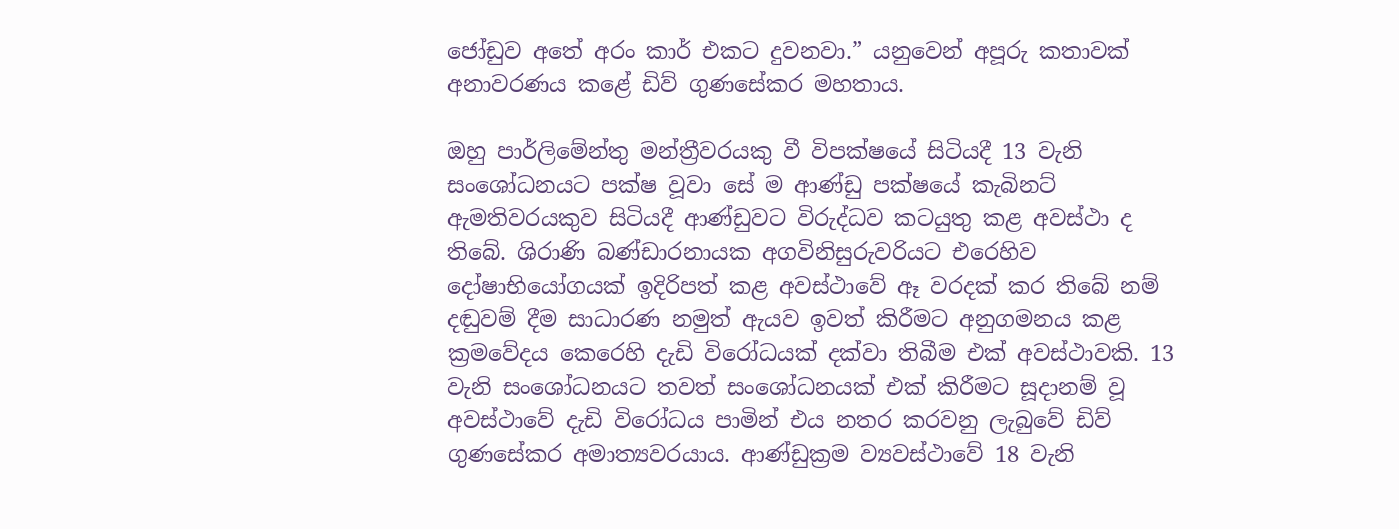ජෝඩුව අතේ අරං කාර් එකට දුවනවා.” යනුවෙන් අපූරු කතාවක් අනාවරණය කළේ ඩිව් ගුණසේකර මහතාය.

ඔහු පාර්ලිමේන්තු මන්ත්‍රීවරයකු වී විපක්ෂයේ සිටියදී 13 වැනි සංශෝධනයට පක්ෂ වූවා සේ ම ආණ්ඩු පක්ෂයේ කැබිනට් ඇමතිවරයකුව සිටියදී ආණ්ඩුවට විරුද්ධව කටයුතු කළ අවස්ථා ද තිබේ. ශිරාණි බණ්ඩාරනායක අගවිනිසුරුවරියට එරෙහිව දෝෂාභියෝගයක් ඉදිරිපත් කළ අවස්ථාවේ ඈ වරදක් කර තිබේ නම් දඬුවම් දීම සාධාරණ නමුත් ඇයව ඉවත් කිරීමට අනුගමනය කළ ක්‍රමවේදය කෙරෙහි දැඩි විරෝධයක් දක්වා තිබීම එක් අවස්ථාවකි. 13 වැනි සංශෝධනයට තවත් සංශෝධනයක් එක් කිරීමට සූදානම් වූ අවස්ථාවේ දැඩි විරෝධය පාමින් එය නතර කරවනු ලැබුවේ ඩිව් ගුණසේකර අමාත්‍යවරයාය. ආණ්ඩුක්‍රම ව්‍යවස්ථාවේ 18 වැනි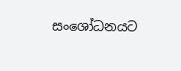සංශෝධනයට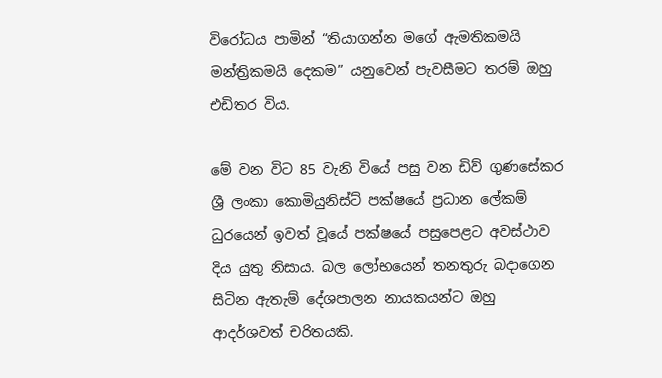විරෝධය පාමින් “තියාගන්න මගේ ඇමතිකමයි මන්ත්‍රිකමයි දෙකම” යනුවෙන් පැවසීමට තරම් ඔහු එඩිතර විය.

මේ වන විට 85 වැනි වියේ පසු වන ඩිව් ගුණසේකර ශ්‍රී ලංකා කොමියුනිස්ට් පක්ෂයේ ප්‍රධාන ලේකම් ධුරයෙන් ඉවත් වූයේ පක්ෂයේ පසුපෙළට අවස්ථාව දිය යුතු නිසාය. බල ලෝභයෙන් තනතුරු බදාගෙන සිටින ඇතැම් දේශපාලන නායකයන්ට ඔහු ආදර්ශවත් චරිතයකි.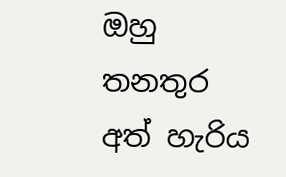ඔහු තනතුර අත් හැරිය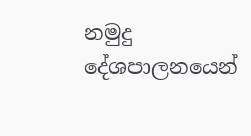නමුදු දේශපාලනයෙන්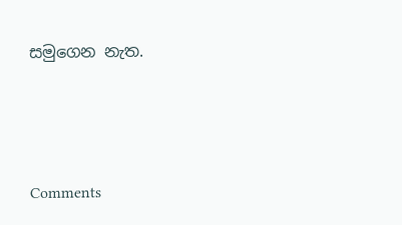සමුගෙන නැත.




Comments